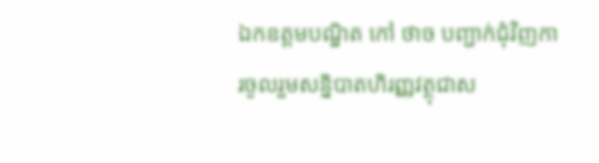ឯកឧត្តមបណ្ឌិត កៅ ថាច បញ្ជាក់ជុំវិញការចូលរួមសន្និបាតហិរញ្ញវត្ថុជាស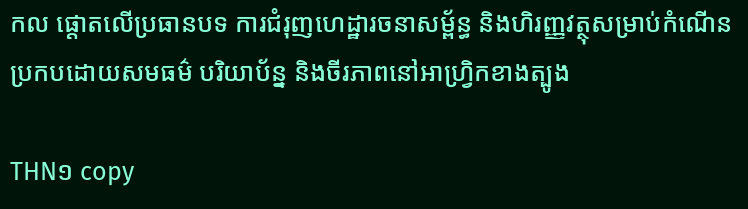កល ផ្តោតលើប្រធានបទ ការជំរុញហេដ្ឋារចនាសម្ព័ន្ធ និងហិរញ្ញវត្ថុសម្រាប់កំណើន ប្រកបដោយសមធម៌ បរិយាប័ន្ន និងចីរភាពនៅអាហ្វ្រិកខាងត្បូង

THN១ copy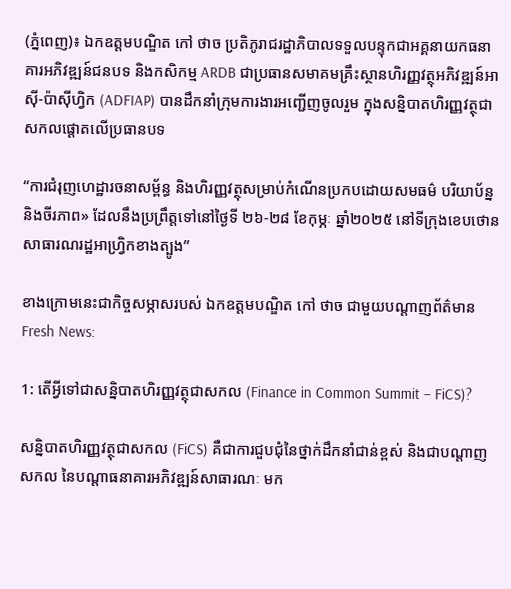(ភ្នំពេញ)៖ ឯកឧត្តមបណ្ឌិត កៅ ថាច ប្រតិភូរាជរដ្ឋាភិបាលទទួលបន្ទុកជាអគ្គនាយកធនាគារអភិវឌ្ឍន៍ជនបទ និងកសិកម្ម ARDB ជាប្រធានសមាគមគ្រឹះស្ថានហិរញ្ញវត្ថុអភិវឌ្ឍន៍អាស៊ី-ប៉ាស៊ីហ្វិក (ADFIAP) បានដឹកនាំក្រុមការងារអញ្ជើញចូលរួម ក្នុងសន្និបាតហិរញ្ញវត្ថុជាសកលផ្តោតលើប្រធានបទ

“ការជំរុញហេដ្ឋារចនាសម្ព័ន្ធ និងហិរញ្ញវត្ថុសម្រាប់កំណើនប្រកបដោយសមធម៌ បរិយាប័ន្ន និងចីរភាព» ដែលនឹងប្រព្រឹត្តទៅនៅថ្ងៃទី ២៦-២៨ ខែកុម្ភៈ ឆ្នាំ២០២៥ នៅទីក្រុងខេបថោន សាធារណរដ្ឋអាហ្វ្រិកខាងត្បូង”

ខាងក្រោមនេះជាកិច្ចសម្ភាសរបស់ ឯកឧត្តមបណ្ឌិត កៅ ថាច ជាមួយបណ្តាញព័ត៌មាន Fresh News:

1: តើអ្វីទៅជាសន្និបាតហិរញ្ញវត្ថុជាសកល (Finance in Common Summit – FiCS)?

សន្និបាតហិរញ្ញវត្ថុជាសកល (FiCS) គឺជាការជួបជុំនៃថ្នាក់ដឹកនាំជាន់ខ្ពស់ និងជាបណ្តាញសកល នៃបណ្តាធនាគារអភិវឌ្ឍន៍សាធារណៈ មក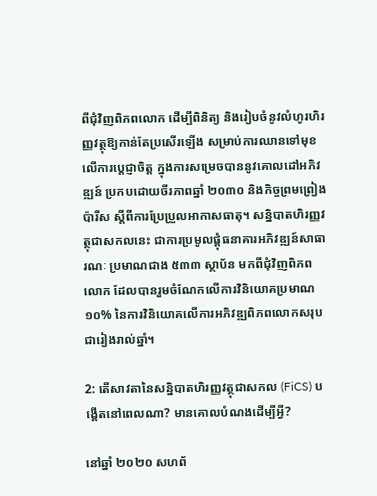ពីជុំវិញពិភពលោក ដើម្បីពិនិត្យ និងរៀបចំនូវលំហូរហិរញ្ញវត្ថុឱ្យកាន់តែប្រសើរឡើង សម្រាប់ការឈានទៅមុខលើការប្តេជ្ញាចិត្ត ក្នុងការសម្រេចបាននូវគោលដៅអភិវឌ្ឍន៍ ប្រកបដោយចីរភាពឆ្នាំ ២០៣០ និងកិច្ចព្រមព្រៀងប៉ារីស ស្តីពីការប្រែប្រួលអាកាសធាតុ។ សន្និបាតហិរញ្ញវត្ថុជាសកលនេះ ជាការប្រមូលផ្តុំធនាគារអភិវឌ្ឍន៍សាធារណៈ ប្រមាណជាង ៥៣៣ ស្ថាប័ន មកពីជុំវិញពិភពលោក ដែលបានរួមចំណែកលើការវិនិយោគប្រមាណ ១០% នៃការវិនិយោគលើការអភិវឌ្ឍពិភពលោកសរុបជារៀងរាល់ឆ្នាំ។

2: តើសាវតានៃសន្និបាតហិរញ្ញវត្ថុជាសកល (FiCS) បង្តើតនៅពេលណា? មានគោលបំណងដើម្បីអ្វី?

នៅឆ្នាំ ២០២០ សហព័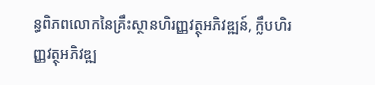ន្ធពិភពលោកនៃគ្រឹះស្ថានហិរញ្ញវត្ថុអភិវឌ្ឍន៍, ក្លឹបហិរញ្ញវត្ថុអភិវឌ្ឍ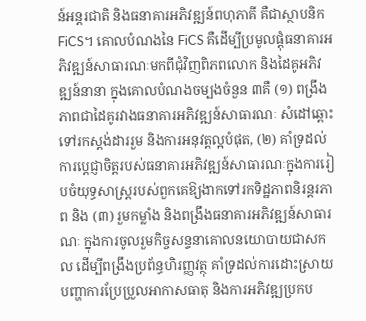ន៍អន្តរជាតិ និងធនាគារអភិវឌ្ឍន៍ពហុភាគី គឺជាស្ថាបនិក FiCS។ គោលបំណងនៃ FiCS គឺដើម្បីប្រមូលផ្តុំធនាគារអភិវឌ្ឍន៍សាធារណៈមកពីជុំវិញពិភពលោក និងដៃគូអភិវឌ្ឍន៍នានា ក្នុងគោលបំណងចម្បងចំនួន ៣គឺ (១) ពង្រឹងភាពជាដៃគូរវាងធនាគារអភិវឌ្ឍន៍សាធារណៈ សំដៅឆ្ពោះទៅរកស្តង់ដាររួម និងការអនុវត្តល្អបំផុត, (២) គាំទ្រដល់ការប្តេជ្ញាចិត្តរបស់ធនាគារអភិវឌ្ឍន៍សាធារណៈក្នុងការរៀបចំយុទ្ធសាស្ត្ររបស់ពួកគេឱ្យងាកទៅរកទិដ្ឋភាពនិរន្តរភាព និង (៣) រួមកម្លាំង និងពង្រឹងធនាគារអភិវឌ្ឍន៍សាធារណៈ ក្នុងការចូលរួមកិច្ចសន្ទនាគោលនយោបាយជាសកល ដើម្បីពង្រឹងប្រព័ន្ធហិរញ្ញវត្ថុ គាំទ្រដល់ការដោះស្រាយបញ្ហាការប្រែប្រួលអាកាសធាតុ និងការអភិវឌ្ឍប្រកប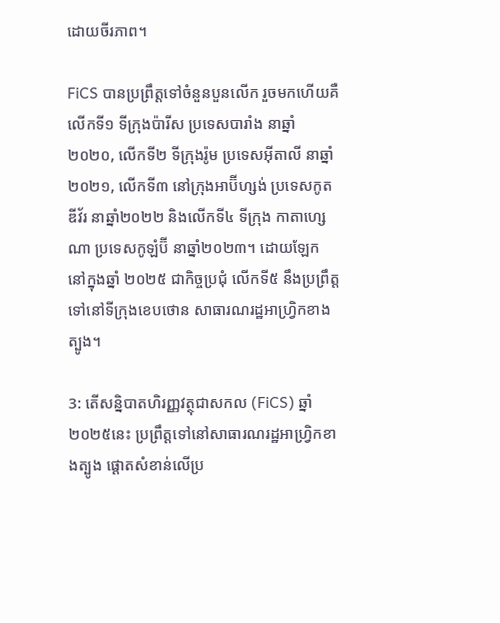ដោយចីរភាព។

FiCS បានប្រព្រឹត្តទៅចំនួនបួនលើក រួចមកហើយគឺ លើកទី១ ទីក្រុងប៉ារីស ប្រទេសបារាំង នាឆ្នាំ២០២០, លើកទី២ ទីក្រុងរ៉ូម ប្រទេសអ៊ីតាលី នាឆ្នាំ២០២១, លើកទី៣ នៅក្រុងអាប៊ីហ្សង់ ប្រទេសកូតឌីវ័រ នាឆ្នាំ២០២២ និងលើកទី៤ ទីក្រុង កាតាហ្សេណា ប្រទេសកូឡំប៊ី នាឆ្នាំ២០២៣។ ដោយឡែក នៅក្នុងឆ្នាំ ២០២៥ ជាកិច្ចប្រជុំ លើកទី៥ នឹងប្រព្រឹត្តទៅនៅទីក្រុងខេបថោន សាធារណរដ្ឋអាហ្វ្រិកខាងត្បូង។

3: តើសន្និបាតហិរញ្ញវត្ថុជាសកល (FiCS) ឆ្នាំ២០២៥នេះ ប្រព្រឹត្តទៅនៅសាធារណរដ្ឋអាហ្វ្រិកខាងត្បូង ផ្តោតសំខាន់លើប្រ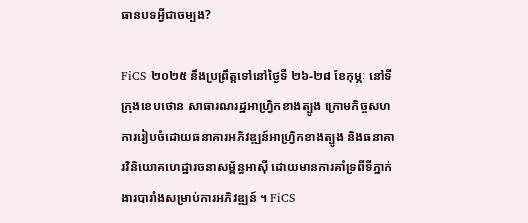ធានបទអ្វីជាចម្បង?

FiCS ២០២៥ នឹងប្រព្រឹត្តទៅនៅថ្ងៃទី ២៦-២៨ ខែកុម្ភៈ នៅទីក្រុងខេបថោន សាធារណរដ្ឋអាហ្វ្រិកខាងត្បូង ក្រោមកិច្ចសហការរៀបចំដោយធនាគារអភិវឌ្ឍន៍អាហ្វ្រិកខាងត្បូង និងធនាគារវិនិយោគហេដ្ឋារចនាសម្ព័ន្ធអាស៊ី ដោយមានការគាំទ្រពីទីភ្នាក់ងារបារាំងសម្រាប់ការអភិវឌ្ឍន៍ ។ FiCS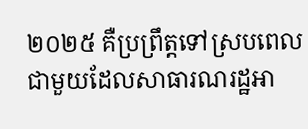២០២៥ គឺប្រព្រឹត្តទៅស្របពេលជាមួយដែលសាធារណរដ្ឋអា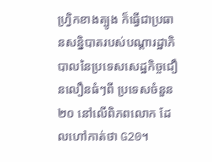ហ្វ្រិកខាងត្បូង ក៏ធ្វើជាប្រធានសន្និបាតរបស់បណ្ដារដ្ឋាភិបាលនៃប្រទេសសេដ្ឋកិច្ចជឿនលឿនធំៗពី ប្រទេសចំនួន ២០ នៅលើពិភពលោក ដែលហៅកាត់ថា G20។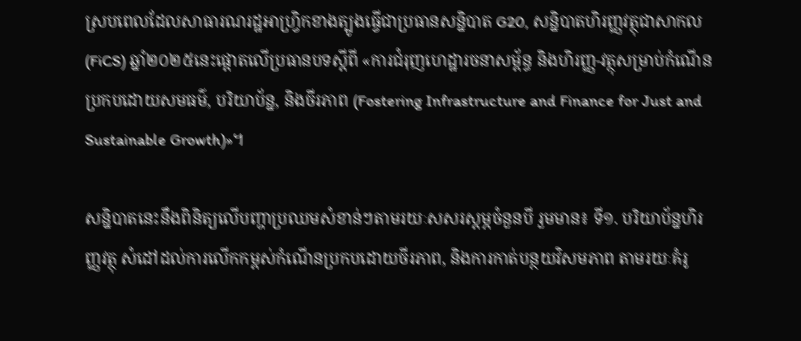ស្របពេលដែលសាធារណរដ្ឋអាហ្វ្រិកខាងត្បូងធ្វើជាប្រធានសន្និបាត G20, សន្និបាតហិរញ្ញវត្ថុជាសាកល (FiCS) ឆ្នាំ២០២៥នេះផ្តោតលើប្រធានបទស្តីពី «ការជំរុញហេដ្ឋារចនាសម្ព័ន្ធ និងហិរញ្ញ-វត្ថុសម្រាប់កំណើនប្រកបដោយសមធម៌, បរិយាប័ន្ន, និងចីរភាព (Fostering Infrastructure and Finance for Just and Sustainable Growth)»។

សន្និបាតនេះនឹងពិនិត្យលើបញ្ហាប្រឈមសំខាន់ៗតាមរយៈសសរស្តម្ភចំនួនបី រួមមាន៖ ទី១. បរិយាប័ន្នហិរញ្ញវត្ថុ សំដៅដល់ការលើកកម្ពស់កំណើនប្រកបដោយចីរភាព, និងការកាត់បន្ថយវិសមភាព តាមរយៈគំរូ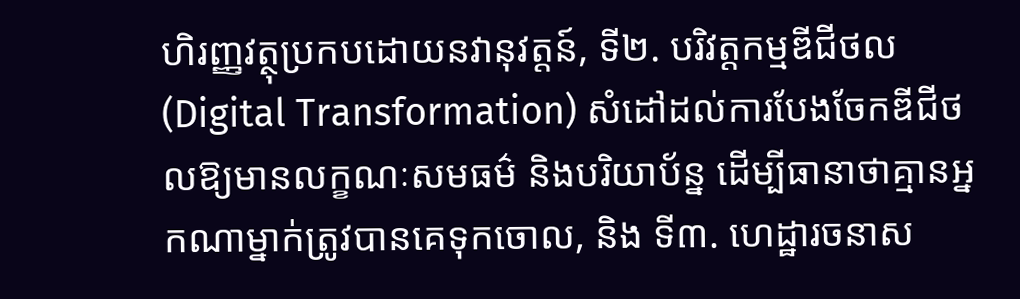ហិរញ្ញវត្ថុប្រកបដោយនវានុវត្តន៍, ទី២. បរិវត្តកម្មឌីជីថល (Digital Transformation) សំដៅដល់ការបែងចែកឌីជីថលឱ្យមានលក្ខណៈសមធម៌ និងបរិយាប័ន្ន ដើម្បីធានាថាគ្មានអ្នកណាម្នាក់ត្រូវបានគេទុកចោល, និង ទី៣. ហេដ្ឋារចនាស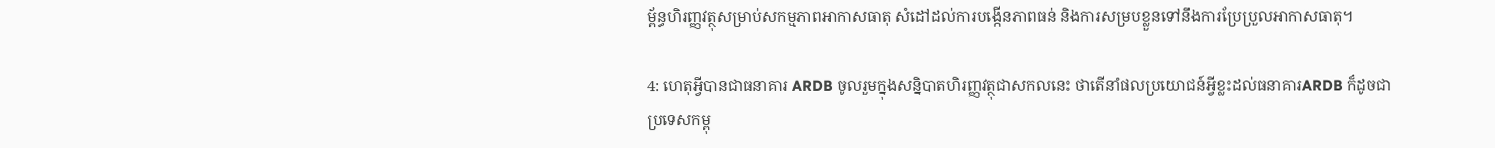ម្ព័ន្ធហិរញ្ញវត្ថុសម្រាប់សកម្មភាពអាកាសធាតុ សំដៅដល់ការបង្កើនភាពធន់ និងការសម្របខ្លួនទៅនឹងការប្រែប្រួលអាកាសធាតុ។

4: ហេតុអ្វីបានជាធនាគារ ARDB ចូលរួមក្នុងសន្និបាតហិរញ្ញវត្ថុជាសកលនេះ ថាតើនាំផលប្រយោជន៍អ្វីខ្លះដល់ធនាគារARDB ក៏ដូចជាប្រទេសកម្ពុ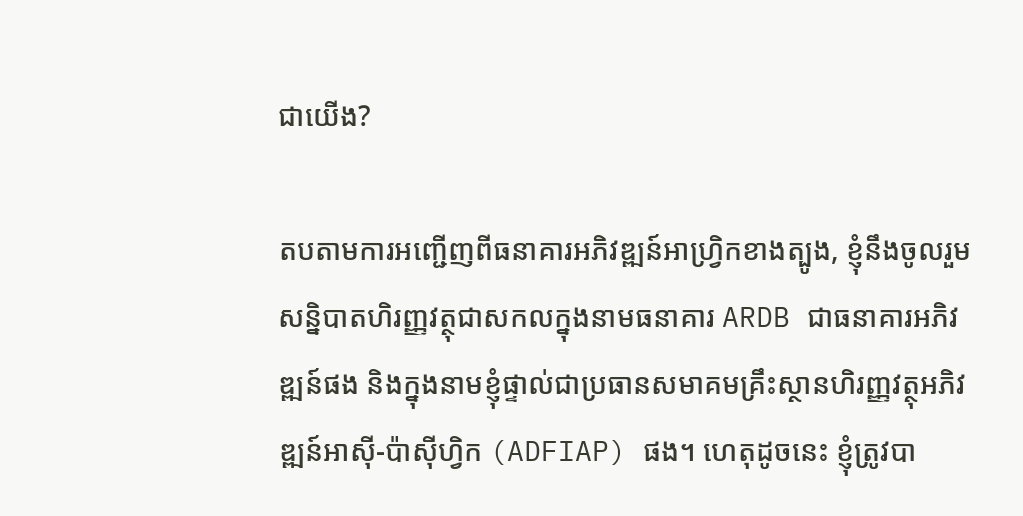ជាយើង?

តបតាមការអញ្ជើញពីធនាគារអភិវឌ្ឍន៍អាហ្វ្រិកខាងត្បូង, ខ្ញុំនឹងចូលរួមសន្និបាតហិរញ្ញវត្ថុជាសកលក្នុងនាមធនាគារ ARDB ជាធនាគារអភិវឌ្ឍន៍ផង និងក្នុងនាមខ្ញុំផ្ទាល់ជាប្រធានសមាគមគ្រឹះស្ថានហិរញ្ញវត្ថុអភិវឌ្ឍន៍អាស៊ី-ប៉ាស៊ីហ្វិក (ADFIAP) ផង។ ហេតុដូចនេះ ខ្ញុំត្រូវបា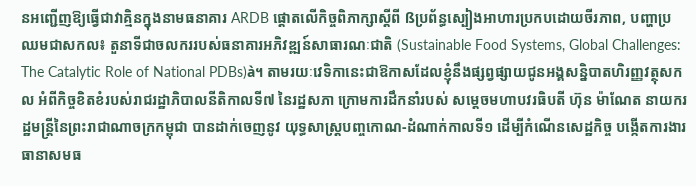នអញ្ជើញឱ្យធ្វើជាវាគ្មិនក្នុងនាមធនាគារ ARDB ផ្តោតលើកិច្ចពិភាក្សាស្តីពី ßប្រព័ន្ធស្បៀងអាហារប្រកបដោយចីរភាព, បញ្ហាប្រឈមជាសកល៖ តួនាទីជាចលកររបស់ធនាគារអភិវឌ្ឍន៍សាធារណៈជាតិ (Sustainable Food Systems, Global Challenges: The Catalytic Role of National PDBs)à។ តាមរយៈវេទិកានេះជាឱកាសដែលខ្ញុំនឹងផ្សព្វផ្សាយជូនអង្គសន្និបាតហិរញ្ញវត្ថុសកល អំពីកិច្ចខិតខំរបស់រាជរដ្ឋាភិបាលនីតិកាលទី៧ នៃរដ្ឋសភា ក្រោមការដឹកនាំរបស់ សម្តេចមហាបវរធិបតី ហ៊ុន ម៉ាណែត នាយករដ្ឋមន្រ្តីនៃព្រះរាជាណាចក្រកម្ពុជា បានដាក់ចេញនូវ យុទ្ធសាស្រ្តបញ្ចកោណ-ដំណាក់កាលទី១ ដើម្បីកំណើនសេដ្ឋកិច្ច បង្កើតការងារ ធានាសមធ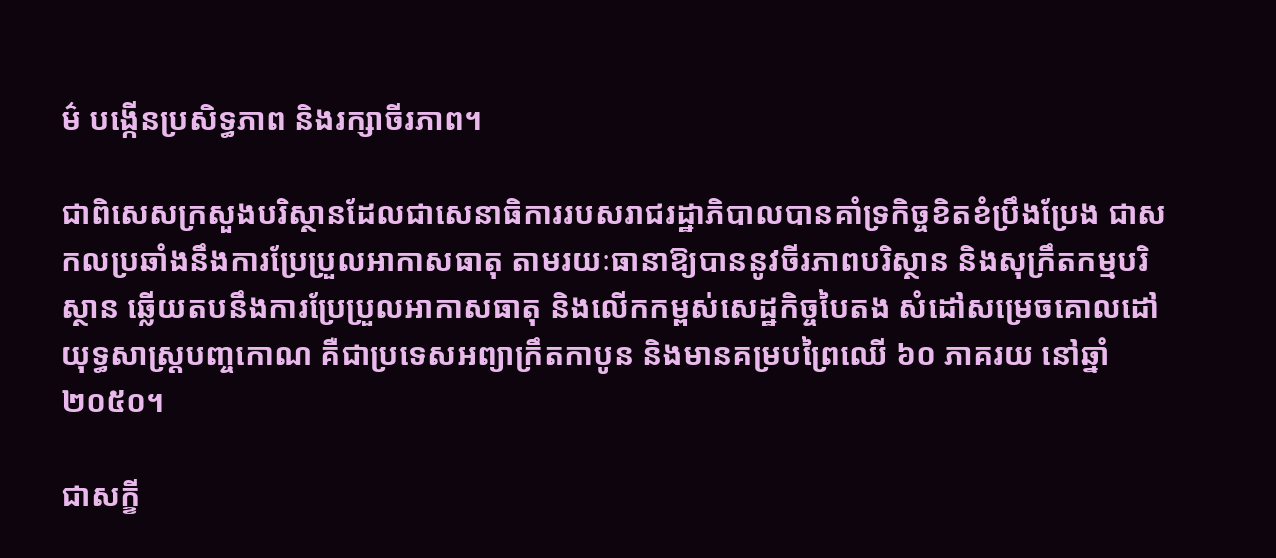ម៌ បង្កើនប្រសិទ្ធភាព និងរក្សាចីរភាព។

ជាពិសេសក្រសួងបរិស្ថានដែលជាសេនាធិការរបសរាជរដ្ឋាភិបាលបានគាំទ្រកិច្ចខិតខំប្រឹងប្រែង ជាសកលប្រឆាំងនឹងការប្រែប្រួលអាកាសធាតុ តាមរយៈធានាឱ្យបាននូវចីរភាពបរិស្ថាន និងសុក្រឹតកម្មបរិស្ថាន ឆ្លើយតបនឹងការប្រែប្រួលអាកាសធាតុ និងលើកកម្ពស់សេដ្ឋកិច្ចបៃតង សំដៅសម្រេចគោលដៅយុទ្ធសាស្រ្តបញ្ចកោណ គឺជាប្រទេសអព្យាក្រឹតកាបូន និងមានគម្របព្រៃឈើ ៦០ ភាគរយ នៅឆ្នាំ២០៥០។

ជាសក្ខី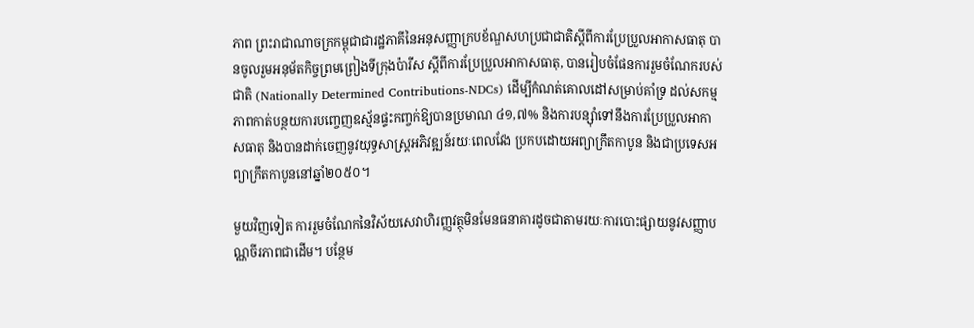ភាព ព្រះរាជាណាចក្រកម្ពុជាជារដ្ឋភាគីនៃអនុសញ្ញាក្របខ័ណ្ឌសហប្រជាជាតិស្តីពីការប្រែប្រួលអាកាសធាតុ បានចូលរួមអនុម័តកិច្ចព្រមព្រៀងទីក្រុងប៉ារីស ស្តីពីការប្រែប្រួលអាកាសធាតុ, បានរៀបចំផែនការរួមចំណែករបស់ជាតិ (Nationally Determined Contributions-NDCs) ដើម្បីកំណត់គោលដៅសម្រាប់គាំទ្រ ដល់សកម្មភាពកាត់បន្ថយការបញ្ចេញឧស្ម័នផ្ទះកញ្ចក់ឱ្យបានប្រមាណ ៤១,៧% និងការបន្សុំាទៅនឹងការប្រែប្រួលអាកាសធាតុ និងបានដាក់ចេញនូវយុទ្ធសាស្ត្រអភិវឌ្ឍន៍រយៈពេលវែង ប្រកបដោយអព្យាក្រឹតកាបូន និងជាប្រទេសអព្យាក្រឹតកាបូននៅឆ្នាំ២០៥០។

មួយវិញទៀត ការរួមចំណែកនៃវិស័យសេវាហិរញ្ញវត្ថុមិនមែនធនាគារដូចជាតាមរយៈការបោះផ្សាយនូវសញ្ញាបណ្ណចីរភាពជាដើម។ បន្ថែម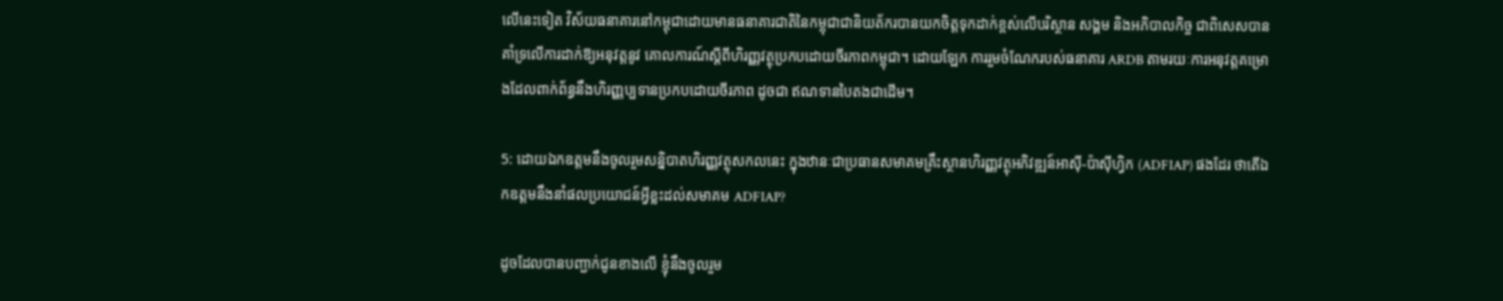លើនេះទៀត វិស័យធនាគារនៅកម្ពុជាដោយមានធនាគារជាតិនៃកម្ពុជាជានិយត័ករបានយកចិត្តទុកដាក់ខ្ពស់លើបរិស្ថាន សង្គម និងអភិបាលកិច្ច ជាពិសេសបានគាំទ្រលើការដាក់ឱ្យអនុវត្តនូវ គោលការណ៍ស្តីពីហិរញ្ញវត្ថុប្រកបដោយចីរភាពកម្ពុជា។ ដោយឡែក ការរួមចំណែករបស់ធនាគារ ARDB តាមរយៈការអនុវត្តគម្រោងដែលពាក់ព័ន្ធនឹងហិរញ្ញប្បទានប្រកបដោយចីរភាព ដូចជា ឥណទានបៃតងជាដើម។

5: ដោយឯកឧត្តមនឹងចូលរួមសន្និបាតហិរញ្ញវត្ថុសកលនេះ ក្នុងឋានៈជាប្រធានសមាគមគ្រឹះស្ថានហិរញ្ញវត្ថុអភិវឌ្ឍន៍អាស៊ី-ប៉ាស៊ីហ្វិក (ADFIAP) ផងដែរ ថាតើឯកឧត្តមនឹងនាំផលប្រយោជន៍អ្វីខ្លះដល់សមាគម ADFIAP?

ដូចដែលបានបញ្ជាក់ជូនខាងលើ ខ្ញុំនឹងចូលរួម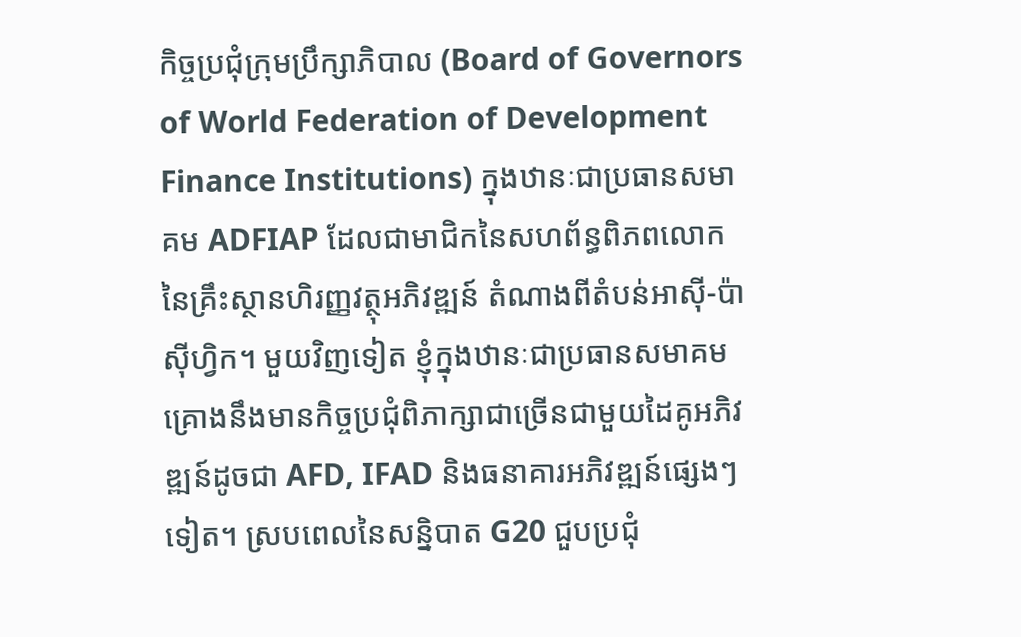កិច្ចប្រជុំក្រុមប្រឹក្សាភិបាល (Board of Governors of World Federation of Development Finance Institutions) ក្នុងឋានៈជាប្រធានសមាគម ADFIAP ដែលជាមាជិកនៃសហព័ន្ធពិភពលោកនៃគ្រឹះស្ថានហិរញ្ញវត្ថុអភិវឌ្ឍន៍ តំណាងពីតំបន់អាស៊ី-ប៉ាស៊ីហ្វិក។ មួយវិញទៀត ខ្ញុំក្នុងឋានៈជាប្រធានសមាគមគ្រោងនឹងមានកិច្ចប្រជុំពិភាក្សាជាច្រើនជាមួយដៃគូអភិវឌ្ឍន៍ដូចជា AFD, IFAD និងធនាគារអភិវឌ្ឍន៍ផ្សេងៗទៀត។ ស្របពេលនៃសន្និបាត G20 ជួបប្រជុំ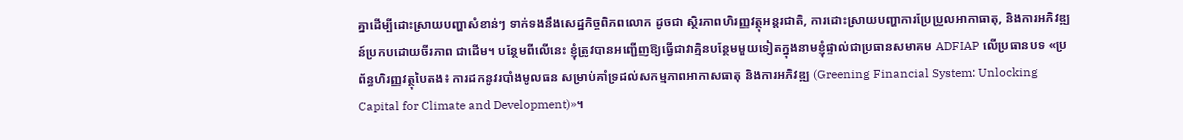គ្នាដើម្បីដោះស្រាយបញ្ហាសំខាន់ៗ ទាក់ទងនឹងសេដ្ឋកិច្ចពិភពលោក ដូចជា ស្ថិរភាពហិរញ្ញវត្ថុអន្តរជាតិ, ការដោះស្រាយបញ្ហាការប្រែប្រួលអាកាធាតុ, និងការអភិវឌ្ឍន៍ប្រកបដោយចីរភាព ជាដើម។ បន្ថែមពីលើនេះ ខ្ញុំត្រូវបានអញ្ជើញឱ្យធ្វើជាវាគ្មិនបន្ថែមមួយទៀតក្នុងនាមខ្ញុំផ្ទាល់ជាប្រធានសមាគម ADFIAP លើប្រធានបទ «ប្រព័ន្ធហិរញ្ញវត្ថុបៃតង៖ ការដកនូវរបាំងមូលធន សម្រាប់គាំទ្រដល់សកម្មភាពអាកាសធាតុ និងការអភិវឌ្ឍ (Greening Financial System: Unlocking Capital for Climate and Development)»។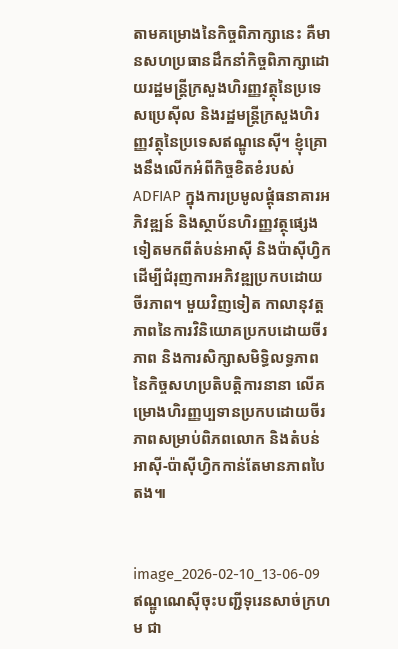តាមគម្រោងនៃកិច្ចពិភាក្សានេះ គឺមានសហប្រធានដឹកនាំកិច្ចពិភាក្សាដោយរដ្ឋមន្រ្តីក្រសួងហិរញ្ញវត្ថុនៃប្រទេសប្រេស៊ីល និងរដ្ឋមន្រ្តីក្រសួងហិរញ្ញវត្ថុនៃប្រទេសឥណ្ឌូនេស៊ី។ ខ្ញុំគ្រោងនឹងលើកអំពីកិច្ចខិតខំរបស់ ADFIAP ក្នុងការប្រមូលផ្តុំធនាគារអភិវឌ្ឍន៍ និងស្ថាប័នហិរញ្ញវត្ថុផ្សេងទៀតមកពីតំបន់អាស៊ី និងប៉ាស៊ីហ្វិក ដើម្បីជំរុញការអភិវឌ្ឍប្រកបដោយចីរភាព។ មួយវិញទៀត កាលានុវត្តភាពនៃការវិនិយោគប្រកបដោយចីរភាព និងការសិក្សាសមិទ្ធិលទ្ធភាព នៃកិច្ចសហប្រតិបត្តិការនានា លើគម្រោងហិរញ្ញប្បទានប្រកបដោយចីរភាពសម្រាប់ពិភពលោក និងតំបន់អាស៊ី-ប៉ាស៊ីហ្វិកកាន់តែមានភាពបៃតង៕


image_2026-02-10_13-06-09
ឥណ្ឌូណេស៊ីចុះបញ្ជីទុរេនសាច់ក្រហម ជា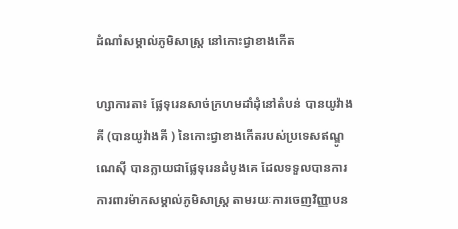ដំណាំសម្គាល់ភូមិសាស្ត្រ នៅកោះជ្វាខាងកើត

ហ្សាការតា៖ ផ្លែទុរេនសាច់ក្រហមដាំដុំនៅតំបន់ បានយូវ៉ាងគី (បានយូវ៉ាងគី ) នៃកោះជ្វាខាងកើតរបស់ប្រទេសឥណ្ឌូណេស៊ី បានក្លាយជាផ្លែទុរេនដំបូងគេ ដែលទទួលបានការការពារម៉ាកសម្គាល់ភូមិសាស្ត្រ តាមរយៈការចេញវិញ្ញាបន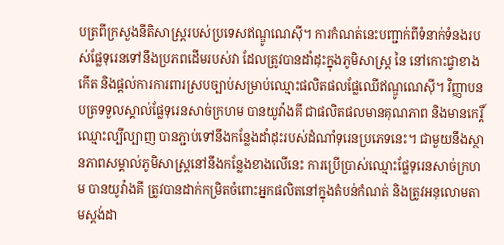បត្រពីក្រសួងនីតិសាស្ត្ររបស់ប្រទេសឥណ្ឌូណេស៊ី។ ការកំណត់នេះបញ្ជាក់ពីទំនាក់ទំនងរបស់ផ្លែទុរេនទៅនឹងប្រភពដើមរបស់វា ដែលត្រូវបានដាំដុះក្នុងភូមិសាស្ត្រ នៃ នៅកោះជ្វាខាងកើត និងផ្តល់ការការពារស្របច្បាប់សម្រាប់ឈ្មោះផលិតផលផ្លែឈើឥណ្ឌូណេស៊ី។ វិញ្ញាបនបត្រទទួលស្គាល់ផ្លែទុរេនសាច់ក្រហម បានយូវ៉ាងគី ជាផលិតផលមានគុណភាព និងមានកេរ្តិ៍ឈ្មោះល្បីល្បាញ បានភ្ជាប់ទៅនឹងកន្លែងដាំដុះរបស់ដំណាំទុរេនប្រភេទនេះ។ ជាមួយនឹងស្ថានភាពសម្គាល់ភូមិសាស្ត្រនៅនឹងកន្លែងខាងលើនេះ ការប្រើប្រាស់ឈ្មោះផ្លែទុរេនសាច់ក្រហម បានយូវ៉ាងគី ត្រូវបានដាក់កម្រិតចំពោះអ្នកផលិតនៅក្នុងតំបន់កំណត់ និងត្រូវអនុលោមតាមស្តង់ដា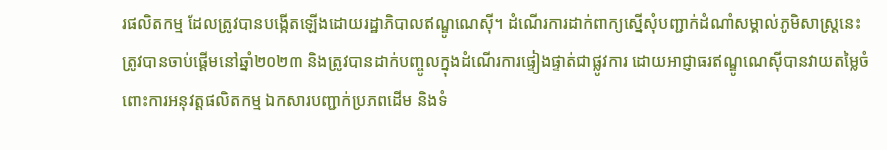រផលិតកម្ម ដែលត្រូវបានបង្កើតឡើងដោយរដ្ឋាភិបាលឥណ្ឌូណេស៊ី។ ដំណើរការដាក់ពាក្យស្នើសុំបញ្ជាក់ដំណាំសម្គាល់ភូមិសាស្ត្រនេះ ត្រូវបានចាប់ផ្តើមនៅឆ្នាំ២០២៣ និងត្រូវបានដាក់បញ្ចូលក្នុងដំណើរការផ្ទៀងផ្ទាត់ជាផ្លូវការ ដោយអាជ្ញាធរឥណ្ឌូណេស៊ីបានវាយតម្លៃចំពោះការអនុវត្តផលិតកម្ម ឯកសារបញ្ជាក់ប្រភពដើម និងទំ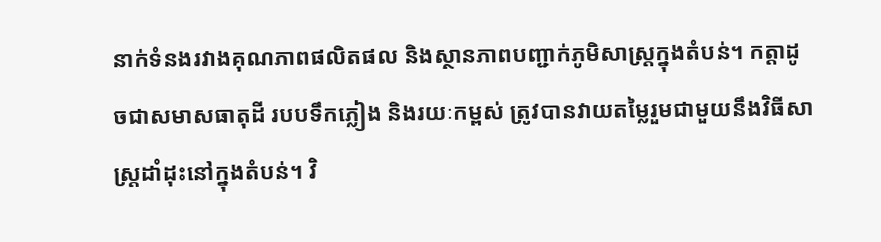នាក់ទំនងរវាងគុណភាពផលិតផល និងស្ថានភាពបញ្ជាក់ភូមិសាស្ត្រក្នុងតំបន់។ កត្តាដូចជាសមាសធាតុដី របបទឹកភ្លៀង និងរយៈកម្ពស់ ត្រូវបានវាយតម្លៃរួមជាមួយនឹងវិធីសាស្ត្រដាំដុះនៅក្នុងតំបន់។ វិ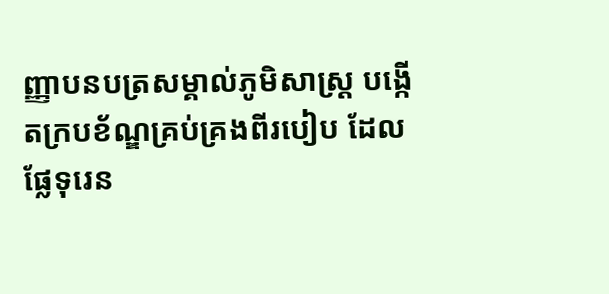ញ្ញាបនបត្រសម្គាល់ភូមិសាស្ត្រ បង្កើតក្របខ័ណ្ឌគ្រប់គ្រងពីរបៀប ដែលផ្លែទុរេន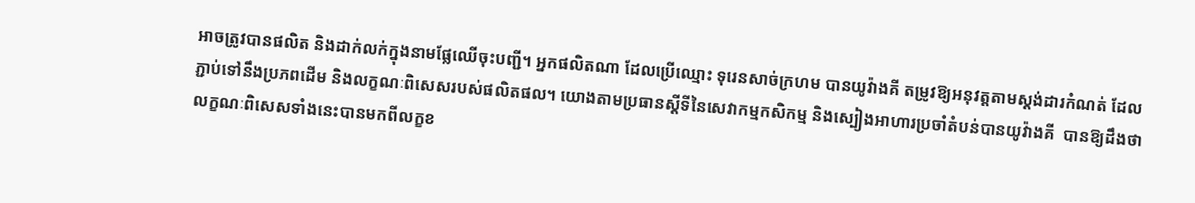អាចត្រូវបានផលិត និងដាក់លក់ក្នុងនាមផ្លែឈើចុះបញ្ជី។ អ្នកផលិតណា ដែលប្រើឈ្មោះ ទុរេនសាច់ក្រហម បានយូវ៉ាងគី តម្រូវឱ្យអនុវត្តតាមស្តង់ដារកំណត់ ដែលភ្ជាប់ទៅនឹងប្រភពដើម និងលក្ខណៈពិសេសរបស់ផលិតផល។ យោងតាមប្រធានស្តីទីនៃសេវាកម្មកសិកម្ម និងស្បៀងអាហារប្រចាំតំបន់បានយូវ៉ាងគី  បានឱ្យដឹងថា លក្ខណៈពិសេសទាំងនេះបានមកពីលក្ខខ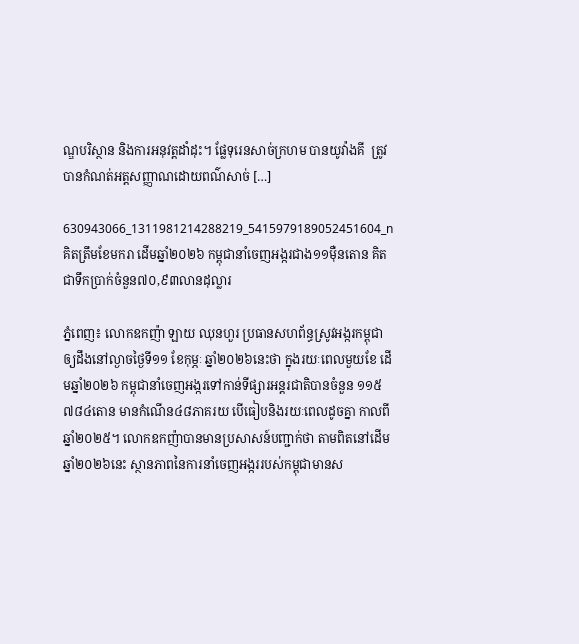ណ្ឌបរិស្ថាន និងការអនុវត្តដាំដុះ។ ផ្លែទុរេនសាច់ក្រហម បានយូវ៉ាងគី  ត្រូវបានកំណត់អត្តសញ្ញាណដោយពណ៌សាច់ […]

630943066_1311981214288219_5415979189052451604_n
គិតត្រឹមខែមករា ដើមឆ្នាំ២០២៦ កម្ពុជានាំចេញអង្ករជាង១១ម៉ឺនតោន គិតជាទឹកប្រាក់ចំនួន៧០,៩៣លានដុល្លារ

ភ្នំពេញ៖ លោកឧកញ៉ា ឡាយ ឈុនហួរ ប្រធានសហព័ន្ធស្រូវអង្ករកម្ពុជាឲ្យដឹងនៅល្ងាចថ្ងៃទី១១ ខែកុម្ភៈ ឆ្នាំ២០២៦នេះថា ក្នុងរយៈពេលមួយខែ ដើមឆ្នាំ២០២៦ កម្ពុជានាំចេញអង្ករទៅកាន់ទីផ្សារអន្តរជាតិបានចំនួន ១១៥  ៧៨៤តោន មានកំណើន៤៨ភាគរយ បើធៀបនិងរយៈពេលដូចគ្នា កាលពីឆ្នាំ២០២៥។ លោកឧកញ៉ាបានមានប្រសាសន៍បញ្ជាក់ថា តាមពិតនៅដើមឆ្នាំ២០២៦នេះ ស្ថានភាពនៃការនាំចេញអង្កររបស់កម្ពុជាមានស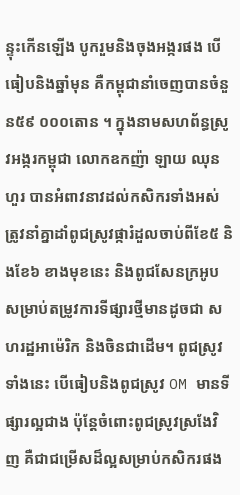ន្ទុះកើនឡើង បូករួមនិងចុងអង្ករផង បើធៀបនិងឆ្នាំមុន គឺកម្ពុជានាំចេញបានចំនួន៥៩ ០០០តោន ។ ក្នុងនាមសហព័ន្ធស្រូវអង្ករកម្ពុជា លោកឧកញ៉ា ឡាយ ឈុនហួរ បានអំពាវនាវដល់កសិករទាំងអស់ ត្រូវនាំគ្នាដាំពូជស្រូវផ្ការំដួលចាប់ពីខែ៥ និងខែ៦ ខាងមុខនេះ និងពូជសែនក្រអូប សម្រាប់តម្រូវការទីផ្សារថ្មីមានដូចជា សហរដ្ឋអាម៉េរិក និងចិនជាដើម។ ពូជស្រូវទាំងនេះ បើធៀបនិងពូជស្រូវ OM មានទីផ្សារល្អជាង ប៉ុន្តែចំពោះពូជស្រូវស្រងែវិញ គឺជាជម្រើសដ៏ល្អសម្រាប់កសិករផង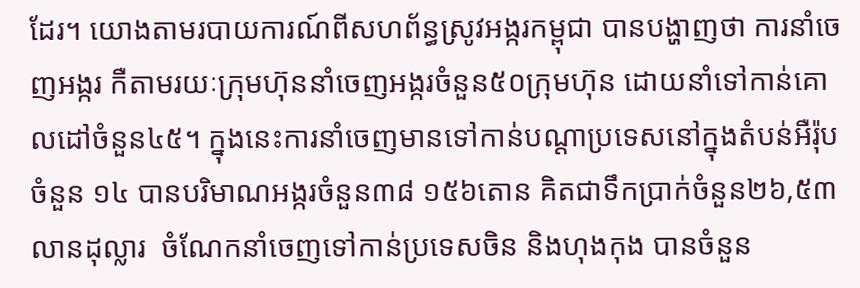ដែរ។ យោងតាមរបាយការណ៍ពីសហព័ន្ធស្រូវអង្ករកម្ពុជា បានបង្ហាញថា ការនាំចេញអង្ករ កឺតាមរយៈក្រុមហ៊ុននាំចេញអង្ករចំនួន៥០ក្រុមហ៊ុន ដោយនាំទៅកាន់គោលដៅចំនួន៤៥។ ក្នុងនេះការនាំចេញមានទៅកាន់បណ្តាប្រទេសនៅក្នុងតំបន់អឺរ៉ុបចំនួន ១៤ បានបរិមាណអង្ករចំនួន៣៨ ១៥៦តោន គិតជាទឹកប្រាក់ចំនួន២៦,៥៣លានដុល្លារ  ចំណែកនាំចេញទៅកាន់ប្រទេសចិន និងហុងកុង បានចំនួន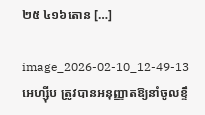២៥ ៤១៦តោន […]

image_2026-02-10_12-49-13
អេហ្ស៊ីប ត្រូវបានអនុញ្ញាតឱ្យនាំចូលខ្ទឹ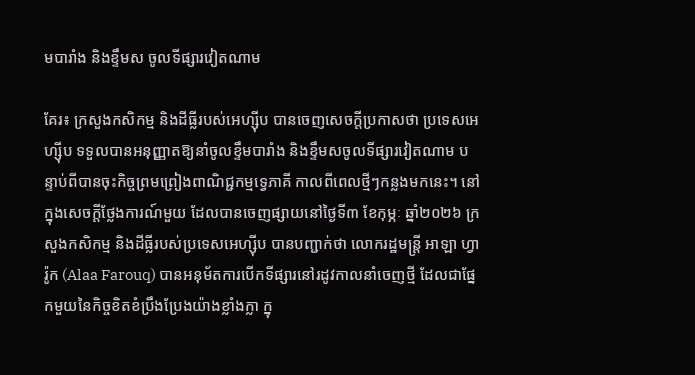មបារាំង និងខ្ទឹមស ចូលទីផ្សារវៀតណាម

គែរ៖ ក្រសួងកសិកម្ម និងដីធ្លីរបស់អេហ្ស៊ីប បានចេញសេចក្តីប្រកាសថា ប្រទេសអេហ្ស៊ីប ទទួលបានអនុញ្ញាតឱ្យនាំចូលខ្ទឹមបារាំង និងខ្ទឹមសចូលទីផ្សារវៀតណាម បន្ទាប់ពីបានចុះកិច្ចព្រមព្រៀងពាណិជ្ជកម្មទ្វេភាគី កាលពីពេលថ្មីៗកន្លងមកនេះ។ នៅក្នុងសេចក្តីថ្លែងការណ៍មួយ ដែលបានចេញផ្សាយនៅថ្ងៃទី៣ ខែកុម្ភៈ ឆ្នាំ២០២៦ ក្រសួងកសិកម្ម និងដីធ្លីរបស់ប្រទេសអេហ្ស៊ីប បានបញ្ជាក់ថា លោករដ្ឋមន្ត្រី អាឡា ហ្វារ៉ូក (Alaa Farouq) បានអនុម័តការបើកទីផ្សារនៅរដូវកាលនាំចេញថ្មី ដែលជាផ្នែកមួយនៃកិច្ចខិតខំប្រឹងប្រែងយ៉ាងខ្លាំងក្លា ក្នុ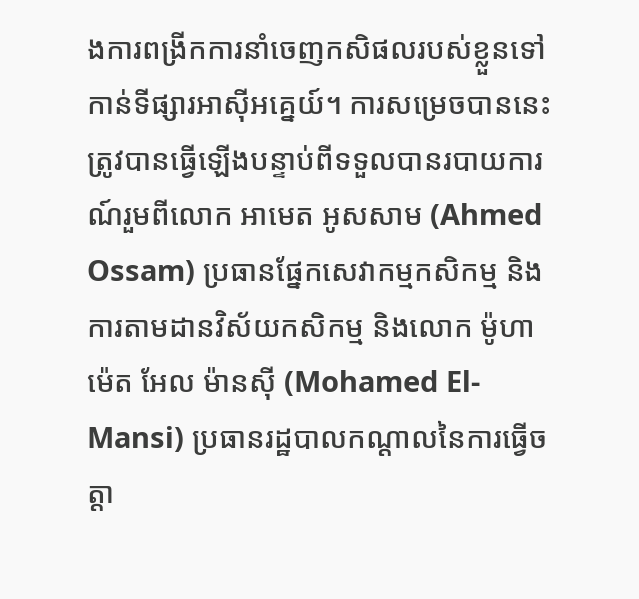ងការពង្រីកការនាំចេញកសិផលរបស់ខ្លួនទៅកាន់ទីផ្សារអាស៊ីអគ្នេយ៍។ ការសម្រេចបាននេះ ត្រូវបានធ្វើឡើងបន្ទាប់ពីទទួលបានរបាយការណ៍រួមពីលោក អាមេត អូសសាម (Ahmed Ossam) ប្រធានផ្នែកសេវាកម្មកសិកម្ម និងការតាមដានវិស័យកសិកម្ម និងលោក ម៉ូហាម៉េត អែល ម៉ានស៊ី (Mohamed El-Mansi) ប្រធានរដ្ឋបាលកណ្តាលនៃការធ្វើចត្តា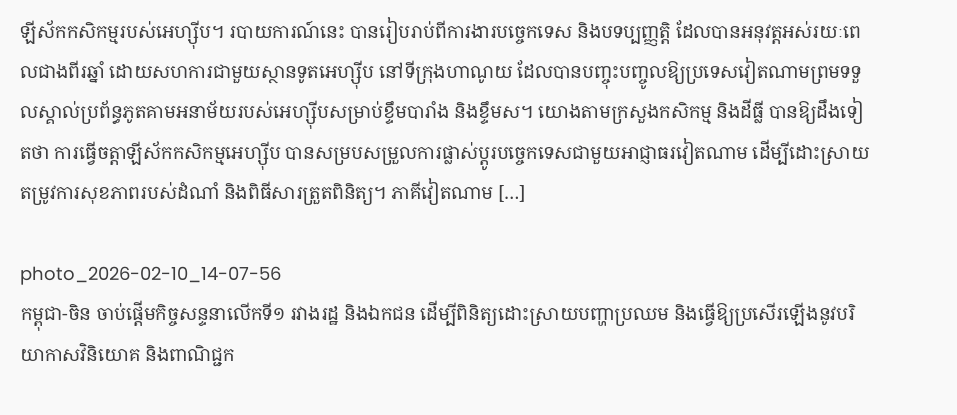ឡីស័កកសិកម្មរបស់អេហ្ស៊ីប។ របាយការណ៍នេះ បានរៀបរាប់ពីការងារបច្ចេកទេស និងបទប្បញ្ញត្តិ ដែលបានអនុវត្តអស់រយៈពេលជាងពីរឆ្នាំ ដោយសហការជាមួយស្ថានទូតអេហ្ស៊ីប នៅទីក្រុងហាណូយ ដែលបានបញ្ចុះបញ្ចូលឱ្យប្រទេសវៀតណាមព្រមទទួលស្គាល់ប្រព័ន្ធភូតគាមអនាម័យរបស់អេហ្ស៊ីបសម្រាប់ខ្ទឹមបារាំង និងខ្ទឹមស។ យោងតាមក្រសួងកសិកម្ម និងដីធ្លី បានឱ្យដឹងទៀតថា ការធ្វើចត្តាឡីស័កកសិកម្មអេហ្ស៊ីប បានសម្របសម្រួលការផ្លាស់ប្តូរបច្ចេកទេសជាមួយអាជ្ញាធរវៀតណាម ដើម្បីដោះស្រាយតម្រូវការសុខភាពរបស់ដំណាំ និងពិធីសារត្រួតពិនិត្យ។ ភាគីវៀតណាម […]

photo_2026-02-10_14-07-56
កម្ពុជា-ចិន ចាប់ផ្តើមកិច្ចសន្ទនាលើកទី១ រវាងរដ្ឋ និងឯកជន ដើម្បីពិនិត្យដោះស្រាយបញ្ហាប្រឈម និងធ្វើឱ្យប្រសើរឡើងនូវបរិយាកាសវិនិយោគ និងពាណិជ្ជក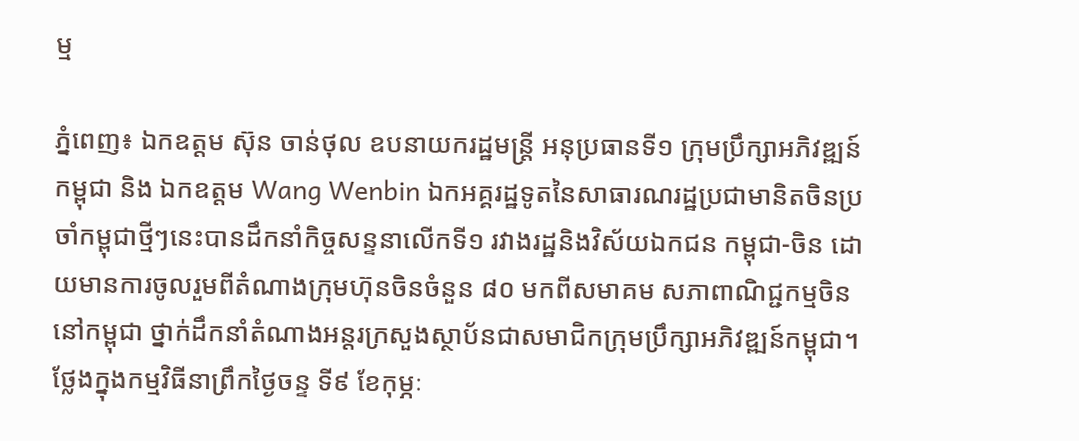ម្ម

ភ្នំពេញ៖ ឯកឧត្តម ស៊ុន ចាន់ថុល ឧបនាយករដ្ឋមន្ត្រី អនុប្រធានទី១ ក្រុមប្រឹក្សាអភិវឌ្ឍន៍កម្ពុជា និង ឯកឧត្តម Wang Wenbin ឯកអគ្គរដ្ឋទូតនៃសាធារណរដ្ឋប្រជាមានិតចិនប្រចាំកម្ពុជាថ្មីៗនេះបានដឹកនាំកិច្ចសន្ទនាលើកទី១ រវាងរដ្ឋនិងវិស័យឯកជន កម្ពុជា-ចិន ដោយមានការចូលរួមពីតំណាងក្រុមហ៊ុនចិនចំនួន ៨០ មកពីសមាគម សភាពាណិជ្ជកម្មចិននៅកម្ពុជា ថ្នាក់ដឹកនាំតំណាងអន្តរក្រសួងស្ថាប័នជាសមាជិកក្រុមប្រឹក្សាអភិវឌ្ឍន៍កម្ពុជា។ ថ្លែងក្នុងកម្មវិធីនាព្រឹកថ្ងៃចន្ទ ទី៩ ខែកុម្ភៈ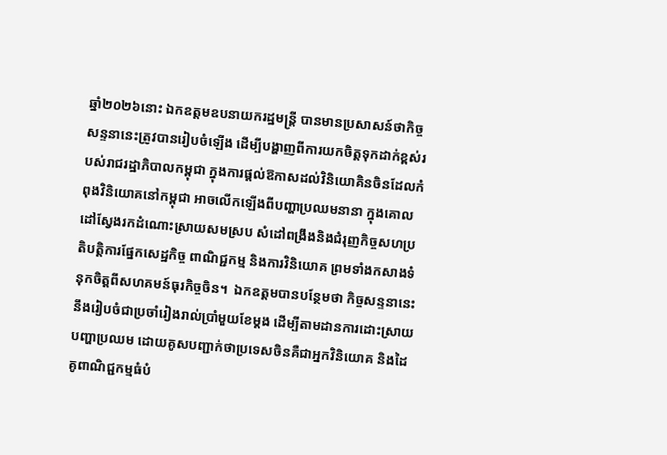ឆ្នាំ២០២៦នោះ ឯកឧត្តមឧបនាយករដ្ឋមន្ត្រី បានមានប្រសាសន៍ថាកិច្ចសន្ទនានេះត្រូវបានរៀបចំឡើង ដើម្បីបង្ហាញពីការយកចិត្តទុកដាក់ខ្ពស់របស់រាជរដ្ឋាភិបាលកម្ពុជា ក្នុងការផ្តល់ឱកាសដល់វិនិយោគិនចិនដែលកំពុងវិនិយោគនៅកម្ពុជា អាចលើកឡើងពីបញ្ហាប្រឈមនានា ក្នុងគោលដៅស្វែងរកដំណោះស្រាយសមស្រប សំដៅពង្រឹងនិងជំរុញកិច្ចសហប្រតិបត្តិការផ្នែកសេដ្ឋកិច្ច ពាណិជ្ជកម្ម និងការវិនិយោគ ព្រមទាំងកសាងទំនុកចិត្តពីសហគមន៍ធុរកិច្ចចិន។  ឯកឧត្តមបានបន្ថែមថា កិច្ចសន្ទនានេះនឹងរៀបចំជាប្រចាំរៀងរាល់ប្រាំមួយខែម្តង ដើម្បីតាមដានការដោះស្រាយបញ្ហាប្រឈម ដោយគូសបញ្ជាក់ថាប្រទេសចិនគឺជាអ្នកវិនិយោគ និងដៃគូពាណិជ្ជកម្មធំបំ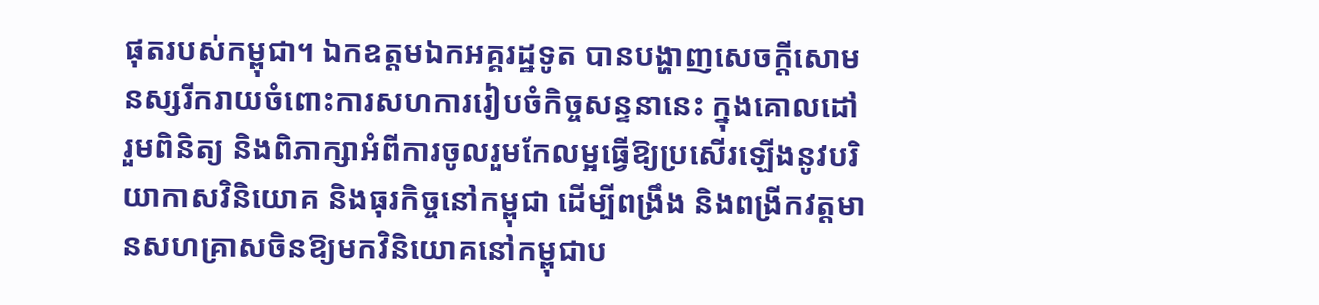ផុតរបស់កម្ពុជា។ ឯកឧត្តមឯកអគ្គរដ្ឋទូត បានបង្ហាញសេចក្ដីសោមនស្សរីករាយចំពោះការសហការរៀបចំកិច្ចសន្ទនានេះ ក្នុងគោលដៅរួមពិនិត្យ និងពិភាក្សាអំពីការចូលរួមកែលម្អធ្វើឱ្យប្រសើរឡើងនូវបរិយាកាសវិនិយោគ និងធុរកិច្ចនៅកម្ពុជា ដើម្បីពង្រឹង និងពង្រីកវត្តមានសហគ្រាសចិនឱ្យមកវិនិយោគនៅកម្ពុជាប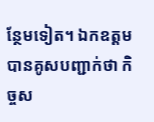ន្ថែមទៀត។ ឯកឧត្តមបានគូសបញ្ជាក់ថា កិច្ចស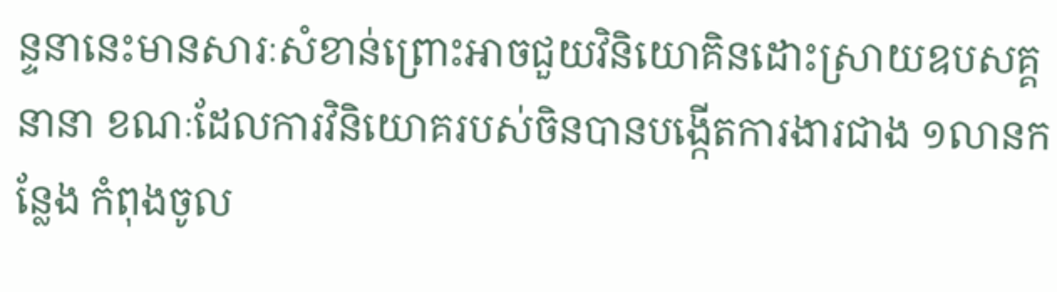ន្ទនានេះមានសារៈសំខាន់ព្រោះអាចជួយវិនិយោគិនដោះស្រាយឧបសគ្គនានា ខណៈដែលការវិនិយោគរបស់ចិនបានបង្កើតការងារជាង ១លានកន្លែង កំពុងចូល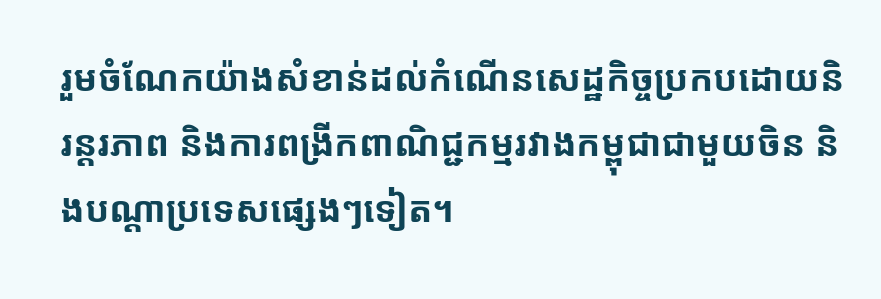រួមចំណែកយ៉ាងសំខាន់ដល់កំណើនសេដ្ឋកិច្ចប្រកបដោយនិរន្តរភាព និងការពង្រីកពាណិជ្ជកម្មរវាងកម្ពុជាជាមួយចិន និងបណ្តាប្រទេសផ្សេងៗទៀត។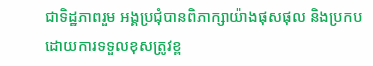ជាទិដ្ឋភាពរួម អង្គប្រជុំបានពិភាក្សាយ៉ាងផុសផុល និងប្រកបដោយការទទួលខុសត្រូវខ្ព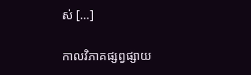ស់ […]

កាលវិភាគផ្សព្វផ្សាយ